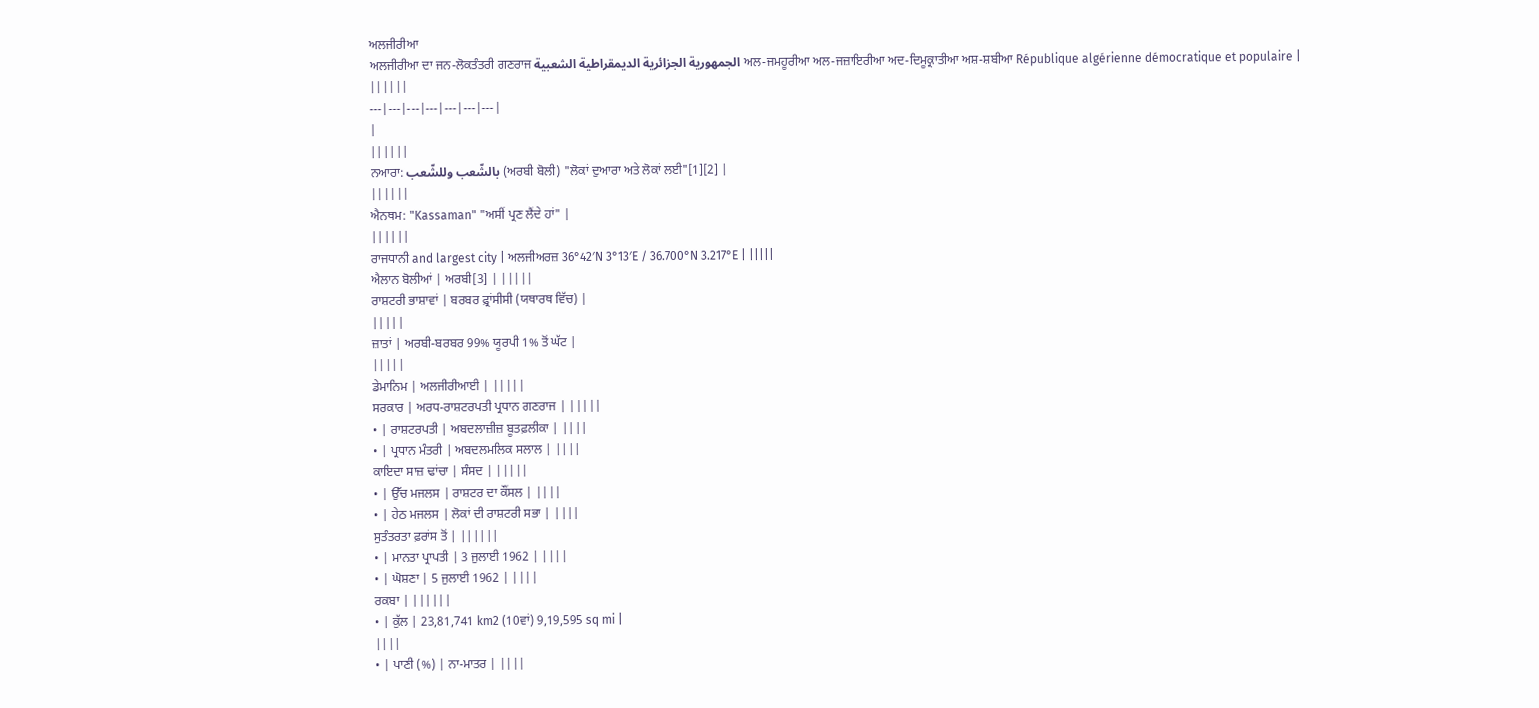ਅਲਜੀਰੀਆ
ਅਲਜੀਰੀਆ ਦਾ ਜਨ-ਲੋਕਤੰਤਰੀ ਗਣਰਾਜ الجمهورية الجزائرية الديمقراطية الشعبية ਅਲ-ਜਮਹੂਰੀਆ ਅਲ-ਜਜ਼ਾਇਰੀਆ ਅਦ-ਦਿਮੂਕ੍ਰਾਤੀਆ ਅਸ਼-ਸ਼ਬੀਆ République algérienne démocratique et populaire |
||||||
---|---|---|---|---|---|---|
|
||||||
ਨਆਰਾ: بالشّعب وللشّعب (ਅਰਬੀ ਬੋਲੀ) "ਲੋਕਾਂ ਦੁਆਰਾ ਅਤੇ ਲੋਕਾਂ ਲਈ"[1][2] |
||||||
ਐਨਥਮ: "Kassaman" "ਅਸੀਂ ਪ੍ਰਣ ਲੈਂਦੇ ਹਾਂ" |
||||||
ਰਾਜਧਾਨੀ and largest city | ਅਲਜੀਅਰਜ਼ 36°42′N 3°13′E / 36.700°N 3.217°E | |||||
ਐਲਾਨ ਬੋਲੀਆਂ | ਅਰਬੀ[3] | |||||
ਰਾਸ਼ਟਰੀ ਭਾਸ਼ਾਵਾਂ | ਬਰਬਰ ਫ਼੍ਰਾਂਸੀਸੀ (ਯਥਾਰਥ ਵਿੱਚ) |
|||||
ਜ਼ਾਤਾਂ | ਅਰਬੀ-ਬਰਬਰ 99% ਯੂਰਪੀ 1% ਤੋਂ ਘੱਟ |
|||||
ਡੇਮਾਨਿਮ | ਅਲਜੀਰੀਆਈ | |||||
ਸਰਕਾਰ | ਅਰਧ-ਰਾਸ਼ਟਰਪਤੀ ਪ੍ਰਧਾਨ ਗਣਰਾਜ | |||||
• | ਰਾਸ਼ਟਰਪਤੀ | ਅਬਦਲਾਜ਼ੀਜ਼ ਬੂਤਫ਼ਲੀਕਾ | ||||
• | ਪ੍ਰਧਾਨ ਮੰਤਰੀ | ਅਬਦਲਮਲਿਕ ਸਲਾਲ | ||||
ਕਾਇਦਾ ਸਾਜ਼ ਢਾਂਚਾ | ਸੰਸਦ | |||||
• | ਉੱਚ ਮਜਲਸ | ਰਾਸ਼ਟਰ ਦਾ ਕੌਂਸਲ | ||||
• | ਹੇਠ ਮਜਲਸ | ਲੋਕਾਂ ਦੀ ਰਾਸ਼ਟਰੀ ਸਭਾ | ||||
ਸੁਤੰਤਰਤਾ ਫ਼ਰਾਂਸ ਤੋਂ | ||||||
• | ਮਾਨਤਾ ਪ੍ਰਾਪਤੀ | 3 ਜੁਲਾਈ 1962 | ||||
• | ਘੋਸ਼ਣਾ | 5 ਜੁਲਾਈ 1962 | ||||
ਰਕਬਾ | ||||||
• | ਕੁੱਲ | 23,81,741 km2 (10ਵਾਂ) 9,19,595 sq mi |
||||
• | ਪਾਣੀ (%) | ਨਾ-ਮਾਤਰ | ||||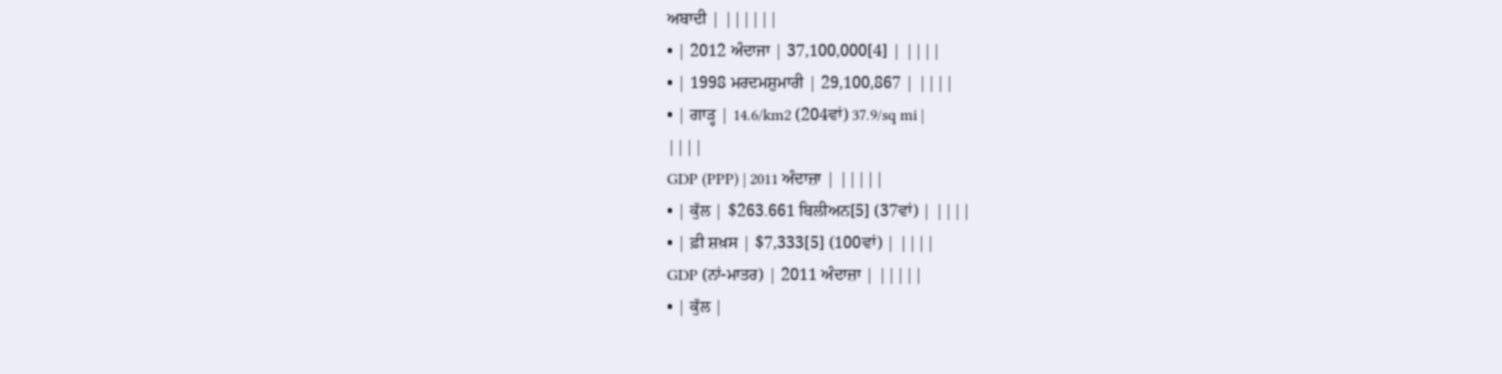ਅਬਾਦੀ | ||||||
• | 2012 ਅੰਦਾਜਾ | 37,100,000[4] | ||||
• | 1998 ਮਰਦਮਸ਼ੁਮਾਰੀ | 29,100,867 | ||||
• | ਗਾੜ੍ਹ | 14.6/km2 (204ਵਾਂ) 37.9/sq mi |
||||
GDP (PPP) | 2011 ਅੰਦਾਜ਼ਾ | |||||
• | ਕੁੱਲ | $263.661 ਬਿਲੀਅਨ[5] (37ਵਾਂ) | ||||
• | ਫ਼ੀ ਸ਼ਖ਼ਸ | $7,333[5] (100ਵਾਂ) | ||||
GDP (ਨਾਂ-ਮਾਤਰ) | 2011 ਅੰਦਾਜ਼ਾ | |||||
• | ਕੁੱਲ |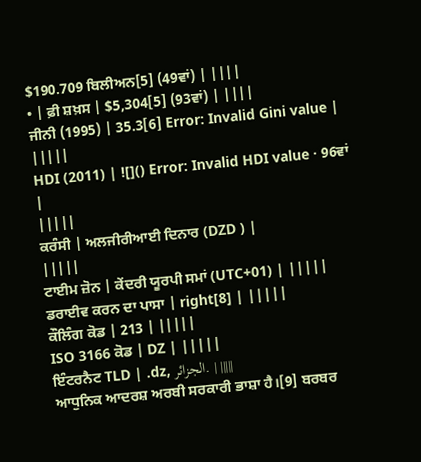$190.709 ਬਿਲੀਅਨ[5] (49ਵਾਂ) | ||||
• | ਫ਼ੀ ਸ਼ਖ਼ਸ | $5,304[5] (93ਵਾਂ) | ||||
ਜੀਨੀ (1995) | 35.3[6] Error: Invalid Gini value |
|||||
HDI (2011) | ![]() Error: Invalid HDI value · 96ਵਾਂ |
|||||
ਕਰੰਸੀ | ਅਲਜੀਰੀਆਈ ਦਿਨਾਰ (DZD ) |
|||||
ਟਾਈਮ ਜ਼ੋਨ | ਕੇਂਦਰੀ ਯੂਰਪੀ ਸਮਾਂ (UTC+01) | |||||
ਡਰਾਈਵ ਕਰਨ ਦਾ ਪਾਸਾ | right[8] | |||||
ਕੌਲਿੰਗ ਕੋਡ | 213 | |||||
ISO 3166 ਕੋਡ | DZ | |||||
ਇੰਟਰਨੈਟ TLD | .dz, الجزائر. | |||||
ਆਧੁਨਿਕ ਆਦਰਸ਼ ਅਰਬੀ ਸਰਕਾਰੀ ਭਾਸ਼ਾ ਹੈ।[9] ਬਰਬਰ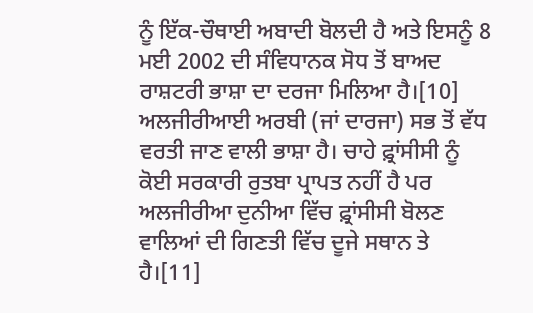ਨੂੰ ਇੱਕ-ਚੌਥਾਈ ਅਬਾਦੀ ਬੋਲਦੀ ਹੈ ਅਤੇ ਇਸਨੂੰ 8 ਮਈ 2002 ਦੀ ਸੰਵਿਧਾਨਕ ਸੋਧ ਤੋਂ ਬਾਅਦ ਰਾਸ਼ਟਰੀ ਭਾਸ਼ਾ ਦਾ ਦਰਜਾ ਮਿਲਿਆ ਹੈ।[10] ਅਲਜੀਰੀਆਈ ਅਰਬੀ (ਜਾਂ ਦਾਰਜਾ) ਸਭ ਤੋਂ ਵੱਧ ਵਰਤੀ ਜਾਣ ਵਾਲੀ ਭਾਸ਼ਾ ਹੈ। ਚਾਹੇ ਫ਼੍ਰਾਂਸੀਸੀ ਨੂੰ ਕੋਈ ਸਰਕਾਰੀ ਰੁਤਬਾ ਪ੍ਰਾਪਤ ਨਹੀਂ ਹੈ ਪਰ ਅਲਜੀਰੀਆ ਦੁਨੀਆ ਵਿੱਚ ਫ਼੍ਰਾਂਸੀਸੀ ਬੋਲਣ ਵਾਲਿਆਂ ਦੀ ਗਿਣਤੀ ਵਿੱਚ ਦੂਜੇ ਸਥਾਨ ਤੇ ਹੈ।[11]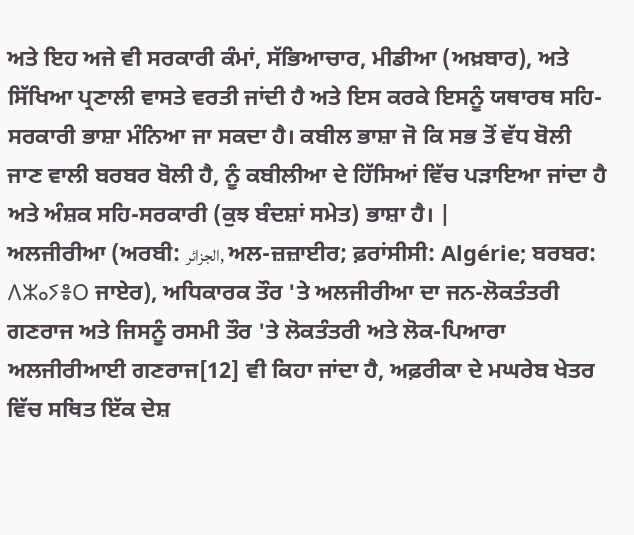ਅਤੇ ਇਹ ਅਜੇ ਵੀ ਸਰਕਾਰੀ ਕੰਮਾਂ, ਸੱਭਿਆਚਾਰ, ਮੀਡੀਆ (ਅਖ਼ਬਾਰ), ਅਤੇ ਸਿੱਖਿਆ ਪ੍ਰਣਾਲੀ ਵਾਸਤੇ ਵਰਤੀ ਜਾਂਦੀ ਹੈ ਅਤੇ ਇਸ ਕਰਕੇ ਇਸਨੂੰ ਯਥਾਰਥ ਸਹਿ-ਸਰਕਾਰੀ ਭਾਸ਼ਾ ਮੰਨਿਆ ਜਾ ਸਕਦਾ ਹੈ। ਕਬੀਲ ਭਾਸ਼ਾ ਜੋ ਕਿ ਸਭ ਤੋਂ ਵੱਧ ਬੋਲੀ ਜਾਣ ਵਾਲੀ ਬਰਬਰ ਬੋਲੀ ਹੈ, ਨੂੰ ਕਬੀਲੀਆ ਦੇ ਹਿੱਸਿਆਂ ਵਿੱਚ ਪੜਾਇਆ ਜਾਂਦਾ ਹੈ ਅਤੇ ਅੰਸ਼ਕ ਸਹਿ-ਸਰਕਾਰੀ (ਕੁਝ ਬੰਦਸ਼ਾਂ ਸਮੇਤ) ਭਾਸ਼ਾ ਹੈ। |
ਅਲਜੀਰੀਆ (ਅਰਬੀ: الجزائر, ਅਲ-ਜ਼ਜ਼ਾਈਰ; ਫ਼ਰਾਂਸੀਸੀ: Algérie; ਬਰਬਰ: ⴷⵣⴰⵢⴻⵔ ਜਾਏਰ), ਅਧਿਕਾਰਕ ਤੌਰ 'ਤੇ ਅਲਜੀਰੀਆ ਦਾ ਜਨ-ਲੋਕਤੰਤਰੀ ਗਣਰਾਜ ਅਤੇ ਜਿਸਨੂੰ ਰਸਮੀ ਤੌਰ 'ਤੇ ਲੋਕਤੰਤਰੀ ਅਤੇ ਲੋਕ-ਪਿਆਰਾ ਅਲਜੀਰੀਆਈ ਗਣਰਾਜ[12] ਵੀ ਕਿਹਾ ਜਾਂਦਾ ਹੈ, ਅਫ਼ਰੀਕਾ ਦੇ ਮਘਰੇਬ ਖੇਤਰ ਵਿੱਚ ਸਥਿਤ ਇੱਕ ਦੇਸ਼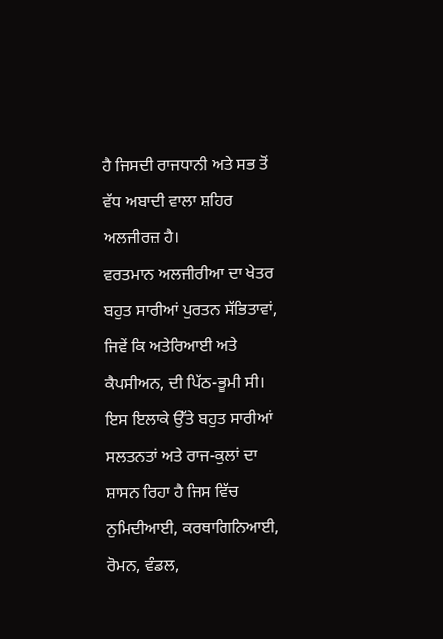ਹੈ ਜਿਸਦੀ ਰਾਜਧਾਨੀ ਅਤੇ ਸਭ ਤੋਂ ਵੱਧ ਅਬਾਦੀ ਵਾਲਾ ਸ਼ਹਿਰ ਅਲਜੀਰਜ਼ ਹੈ।
ਵਰਤਮਾਨ ਅਲਜੀਰੀਆ ਦਾ ਖੇਤਰ ਬਹੁਤ ਸਾਰੀਆਂ ਪੁਰਤਨ ਸੱਭਿਤਾਵਾਂ, ਜਿਵੇਂ ਕਿ ਅਤੇਰਿਆਈ ਅਤੇ ਕੈਪਸੀਅਨ, ਦੀ ਪਿੱਠ-ਭੂਮੀ ਸੀ। ਇਸ ਇਲਾਕੇ ਉੱਤੇ ਬਹੁਤ ਸਾਰੀਆਂ ਸਲਤਨਤਾਂ ਅਤੇ ਰਾਜ-ਕੁਲਾਂ ਦਾ ਸ਼ਾਸਨ ਰਿਹਾ ਹੈ ਜਿਸ ਵਿੱਚ ਨੁਮਿਦੀਆਈ, ਕਰਥਾਗਿਨਿਆਈ, ਰੋਮਨ, ਵੰਡਲ,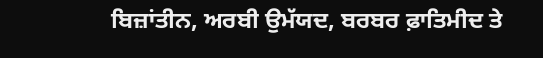ਬਿਜ਼ਾਂਤੀਨ, ਅਰਬੀ ਉਮੱਯਦ, ਬਰਬਰ ਫ਼ਾਤਿਮੀਦ ਤੇ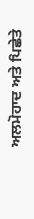ਅਲਮੋਹਾਦ ਅਤੇ ਪਿਛੇਤੇ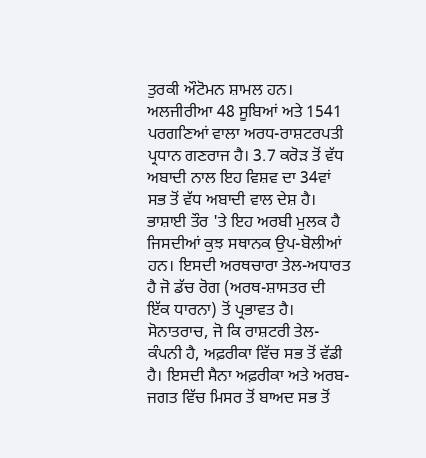ਤੁਰਕੀ ਔਟੋਮਨ ਸ਼ਾਮਲ ਹਨ।
ਅਲਜੀਰੀਆ 48 ਸੂਬਿਆਂ ਅਤੇ 1541 ਪਰਗਣਿਆਂ ਵਾਲਾ ਅਰਧ-ਰਾਸ਼ਟਰਪਤੀ ਪ੍ਰਧਾਨ ਗਣਰਾਜ ਹੈ। 3.7 ਕਰੋੜ ਤੋਂ ਵੱਧ ਅਬਾਦੀ ਨਾਲ ਇਹ ਵਿਸ਼ਵ ਦਾ 34ਵਾਂ ਸਭ ਤੋਂ ਵੱਧ ਅਬਾਦੀ ਵਾਲ ਦੇਸ਼ ਹੈ। ਭਾਸ਼ਾਈ ਤੌਰ 'ਤੇ ਇਹ ਅਰਬੀ ਮੁਲਕ ਹੈ ਜਿਸਦੀਆਂ ਕੁਝ ਸਥਾਨਕ ਉਪ-ਬੋਲੀਆਂ ਹਨ। ਇਸਦੀ ਅਰਥਚਾਰਾ ਤੇਲ-ਅਧਾਰਤ ਹੈ ਜੋ ਡੱਚ ਰੋਗ (ਅਰਥ-ਸ਼ਾਸਤਰ ਦੀ ਇੱਕ ਧਾਰਨਾ) ਤੋਂ ਪ੍ਰਭਾਵਤ ਹੈ। ਸੋਨਾਤਰਾਚ, ਜੋ ਕਿ ਰਾਸ਼ਟਰੀ ਤੇਲ-ਕੰਪਨੀ ਹੈ, ਅਫ਼ਰੀਕਾ ਵਿੱਚ ਸਭ ਤੋਂ ਵੱਡੀ ਹੈ। ਇਸਦੀ ਸੈਨਾ ਅਫ਼ਰੀਕਾ ਅਤੇ ਅਰਬ-ਜਗਤ ਵਿੱਚ ਮਿਸਰ ਤੋਂ ਬਾਅਦ ਸਭ ਤੋਂ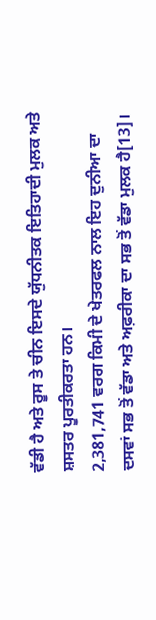ਵੱਡੀ ਹੈ ਅਤੇ ਰੂਸ ਤੇ ਚੀਨ ਇਸਦੇ ਯੁੱਧਨੀਤਕ ਇਤਿਹਾਦੀ ਮੁਲਕ ਅਤੇ ਸ਼ਸਤਰ ਪੂਰਤੀਕਰਤਾ ਹਨ।
2,381,741 ਵਰਗ ਕਿਮੀ ਦੇ ਖੇਤਰਫਲ ਨਾਲ ਇਹ ਦੁਨੀਆ ਦਾ ਦਸਵਾਂ ਸਭ ਤੋਂ ਵੱਡਾ ਅਤੇ ਅਫ਼ਰੀਕਾ ਦਾ ਸਭ ਤੋਂ ਵੱਡਾ ਮੁਲਕ ਹੈ[13]।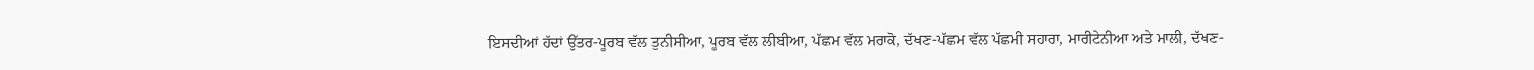ਇਸਦੀਆਂ ਹੱਦਾਂ ਉੱਤਰ-ਪੂਰਬ ਵੱਲ ਤੁਨੀਸੀਆ, ਪੂਰਬ ਵੱਲ ਲੀਬੀਆ, ਪੱਛਮ ਵੱਲ ਮਰਾਕੋ, ਦੱਖਣ-ਪੱਛਮ ਵੱਲ ਪੱਛਮੀ ਸਹਾਰਾ, ਮਾਰੀਟੇਨੀਆ ਅਤੇ ਮਾਲੀ, ਦੱਖਣ-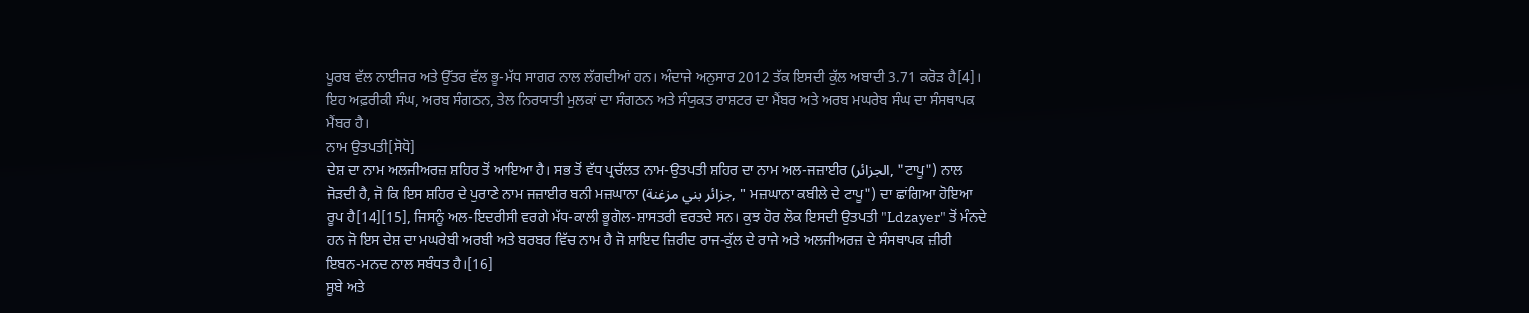ਪੂਰਬ ਵੱਲ ਨਾਈਜਰ ਅਤੇ ਉੱਤਰ ਵੱਲ ਭੂ-ਮੱਧ ਸਾਗਰ ਨਾਲ ਲੱਗਦੀਆਂ ਹਨ। ਅੰਦਾਜੇ ਅਨੁਸਾਰ 2012 ਤੱਕ ਇਸਦੀ ਕੁੱਲ ਅਬਾਦੀ 3.71 ਕਰੋੜ ਹੈ[4]। ਇਹ ਅਫ਼ਰੀਕੀ ਸੰਘ, ਅਰਬ ਸੰਗਠਨ, ਤੇਲ ਨਿਰਯਾਤੀ ਮੁਲਕਾਂ ਦਾ ਸੰਗਠਨ ਅਤੇ ਸੰਯੁਕਤ ਰਾਸ਼ਟਰ ਦਾ ਮੈਂਬਰ ਅਤੇ ਅਰਬ ਮਘਰੇਬ ਸੰਘ ਦਾ ਸੰਸਥਾਪਕ ਮੈਂਬਰ ਹੈ।
ਨਾਮ ਉਤਪਤੀ[ਸੋਧੋ]
ਦੇਸ਼ ਦਾ ਨਾਮ ਅਲਜੀਅਰਜ਼ ਸ਼ਹਿਰ ਤੋਂ ਆਇਆ ਹੈ। ਸਭ ਤੋਂ ਵੱਧ ਪ੍ਰਚੱਲਤ ਨਾਮ-ਉਤਪਤੀ ਸ਼ਹਿਰ ਦਾ ਨਾਮ ਅਲ-ਜਜ਼ਾਈਰ (الجزائر, "ਟਾਪੂ") ਨਾਲ ਜੋੜਦੀ ਹੈ, ਜੋ ਕਿ ਇਸ ਸ਼ਹਿਰ ਦੇ ਪੁਰਾਣੇ ਨਾਮ ਜਜ਼ਾਈਰ ਬਨੀ ਮਜ਼ਘਾਨਾ (جزائر بني مزغنة, " ਮਜ਼ਘਾਨਾ ਕਬੀਲੇ ਦੇ ਟਾਪੂ") ਦਾ ਛਾਂਗਿਆ ਹੋਇਆ ਰੂਪ ਹੈ[14][15], ਜਿਸਨੂੰ ਅਲ-ਇਦਰੀਸੀ ਵਰਗੇ ਮੱਧ-ਕਾਲੀ ਭੂਗੋਲ-ਸ਼ਾਸਤਰੀ ਵਰਤਦੇ ਸਨ। ਕੁਝ ਹੋਰ ਲੋਕ ਇਸਦੀ ਉਤਪਤੀ "Ldzayer" ਤੋਂ ਮੰਨਦੇ ਹਨ ਜੋ ਇਸ ਦੇਸ਼ ਦਾ ਮਘਰੇਬੀ ਅਰਬੀ ਅਤੇ ਬਰਬਰ ਵਿੱਚ ਨਾਮ ਹੈ ਜੋ ਸ਼ਾਇਦ ਜ਼ਿਰੀਦ ਰਾਜ-ਕੁੱਲ ਦੇ ਰਾਜੇ ਅਤੇ ਅਲਜੀਅਰਜ਼ ਦੇ ਸੰਸਥਾਪਕ ਜ਼ੀਰੀ ਇਬਨ-ਮਨਦ ਨਾਲ ਸਬੰਧਤ ਹੈ।[16]
ਸੂਬੇ ਅਤੇ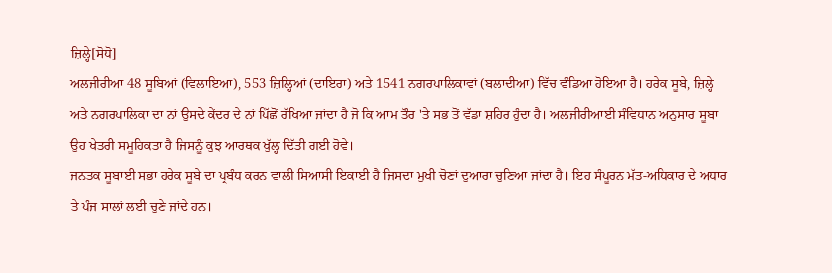ਜ਼ਿਲ੍ਹੇ[ਸੋਧੋ]
ਅਲਜੀਰੀਆ 48 ਸੂਬਿਆਂ (ਵਿਲਾਇਆ), 553 ਜ਼ਿਲ੍ਹਿਆਂ (ਦਾਇਰਾ) ਅਤੇ 1541 ਨਗਰਪਾਲਿਕਾਵਾਂ (ਬਲਾਦੀਆ) ਵਿੱਚ ਵੰਡਿਆ ਹੋਇਆ ਹੈ। ਹਰੇਕ ਸੂਬੇ, ਜ਼ਿਲ੍ਹੇ ਅਤੇ ਨਗਰਪਾਲਿਕਾ ਦਾ ਨਾਂ ਉਸਦੇ ਕੇਂਦਰ ਦੇ ਨਾਂ ਪਿੱਛੋਂ ਰੱਖਿਆ ਜਾਂਦਾ ਹੈ ਜੋ ਕਿ ਆਮ ਤੌਰ 'ਤੇ ਸਭ ਤੋਂ ਵੱਡਾ ਸ਼ਹਿਰ ਹੁੰਦਾ ਹੈ। ਅਲਜੀਰੀਆਈ ਸੰਵਿਧਾਨ ਅਨੁਸਾਰ ਸੂਬਾ ਉਹ ਖੇਤਰੀ ਸਮੂਹਿਕਤਾ ਹੈ ਜਿਸਨੂੰ ਕੁਝ ਆਰਥਕ ਖੁੱਲ੍ਹ ਦਿੱਤੀ ਗਈ ਹੋਵੇ।
ਜਨਤਕ ਸੂਬਾਈ ਸਭਾ ਹਰੇਕ ਸੂਬੇ ਦਾ ਪ੍ਰਬੰਧ ਕਰਨ ਵਾਲੀ ਸਿਆਸੀ ਇਕਾਈ ਹੈ ਜਿਸਦਾ ਮੁਖੀ ਚੋਣਾਂ ਦੁਆਰਾ ਚੁਣਿਆ ਜਾਂਦਾ ਹੈ। ਇਹ ਸੰਪੂਰਨ ਮੱਤ-ਅਧਿਕਾਰ ਦੇ ਅਧਾਰ ਤੇ ਪੰਜ ਸਾਲਾਂ ਲਈ ਚੁਣੇ ਜਾਂਦੇ ਹਨ।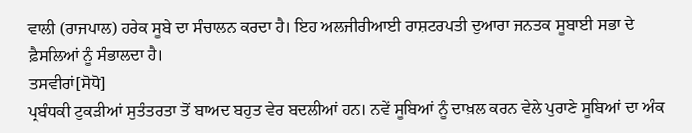ਵਾਲੀ (ਰਾਜਪਾਲ) ਹਰੇਕ ਸੂਬੇ ਦਾ ਸੰਚਾਲਨ ਕਰਦਾ ਹੈ। ਇਹ ਅਲਜੀਰੀਆਈ ਰਾਸ਼ਟਰਪਤੀ ਦੁਆਰਾ ਜਨਤਕ ਸੂਬਾਈ ਸਭਾ ਦੇ ਫ਼ੈਸਲਿਆਂ ਨੂੰ ਸੰਭਾਲਦਾ ਹੈ।
ਤਸਵੀਰਾਂ[ਸੋਧੋ]
ਪ੍ਰਬੰਧਕੀ ਟੁਕੜੀਆਂ ਸੁਤੰਤਰਤਾ ਤੋਂ ਬਾਅਦ ਬਹੁਤ ਵੇਰ ਬਦਲੀਆਂ ਹਨ। ਨਵੇਂ ਸੂਬਿਆਂ ਨੂੰ ਦਾਖ਼ਲ ਕਰਨ ਵੇਲੇ ਪੁਰਾਣੇ ਸੂਬਿਆਂ ਦਾ ਅੰਕ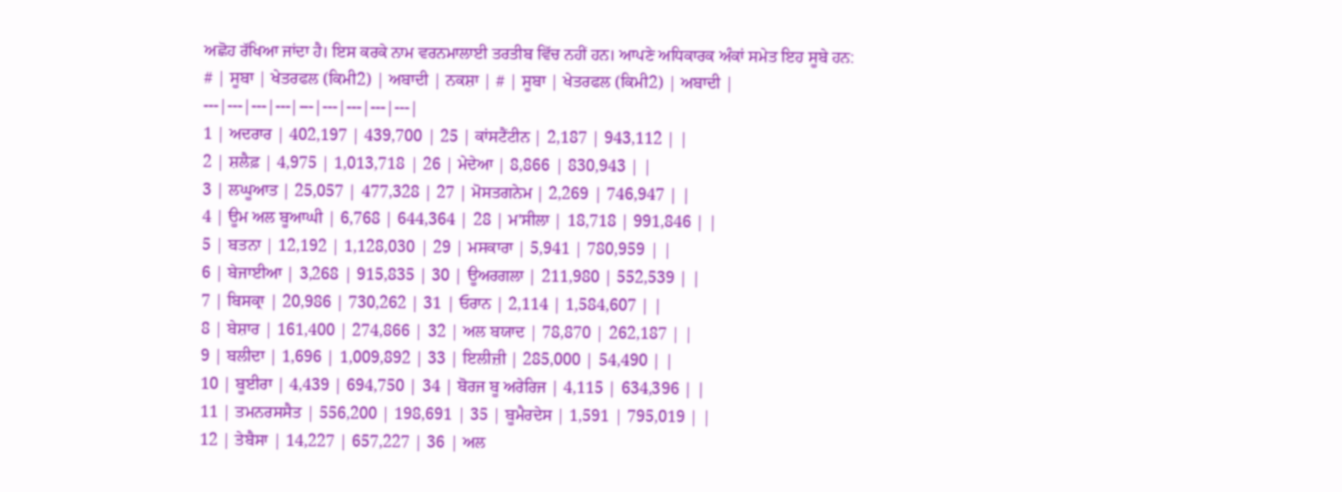ਅਛੋਹ ਰੱਖਿਆ ਜਾਂਦਾ ਹੈ। ਇਸ ਕਰਕੇ ਨਾਮ ਵਰਨਮਾਲਾਈ ਤਰਤੀਬ ਵਿੱਚ ਨਹੀਂ ਹਨ। ਆਪਣੇ ਅਧਿਕਾਰਕ ਅੰਕਾਂ ਸਮੇਤ ਇਹ ਸੂਬੇ ਹਨ:
# | ਸੂਬਾ | ਖੇਤਰਫਲ (ਕਿਮੀ2) | ਅਬਾਦੀ | ਨਕਸ਼ਾ | # | ਸੂਬਾ | ਖੇਤਰਫਲ (ਕਿਮੀ2) | ਅਬਾਦੀ |
---|---|---|---|---|---|---|---|---|
1 | ਅਦਰਾਰ | 402,197 | 439,700 | 25 | ਕਾਂਸਟੈਂਟੀਨ | 2,187 | 943,112 | |
2 | ਸ਼ਲੈਫ਼ | 4,975 | 1,013,718 | 26 | ਮੇਦੇਆ | 8,866 | 830,943 | |
3 | ਲਘੂਆਤ | 25,057 | 477,328 | 27 | ਮੋਸਤਗਨੇਮ | 2,269 | 746,947 | |
4 | ਊਮ ਅਲ ਬੂਆਘੀ | 6,768 | 644,364 | 28 | ਮ'ਸੀਲਾ | 18,718 | 991,846 | |
5 | ਬਤਨਾ | 12,192 | 1,128,030 | 29 | ਮਸਕਾਰਾ | 5,941 | 780,959 | |
6 | ਬੇਜਾਈਆ | 3,268 | 915,835 | 30 | ਊਅਰਗਲਾ | 211,980 | 552,539 | |
7 | ਬਿਸਕ੍ਰਾ | 20,986 | 730,262 | 31 | ਓਰਾਨ | 2,114 | 1,584,607 | |
8 | ਬੇਸ਼ਾਰ | 161,400 | 274,866 | 32 | ਅਲ ਬਯਾਦ | 78,870 | 262,187 | |
9 | ਬਲੀਦਾ | 1,696 | 1,009,892 | 33 | ਇਲੀਜ਼ੀ | 285,000 | 54,490 | |
10 | ਬੂਈਰਾ | 4,439 | 694,750 | 34 | ਬੋਰਜ ਬੂ ਅਰੇਰਿਜ | 4,115 | 634,396 | |
11 | ਤਮਨਰਸਸੈਤ | 556,200 | 198,691 | 35 | ਬੂਮੈਰਦੇਸ | 1,591 | 795,019 | |
12 | ਤੇਬੈਸਾ | 14,227 | 657,227 | 36 | ਅਲ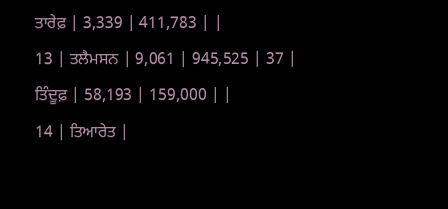ਤਾਰੇਫ਼ | 3,339 | 411,783 | |
13 | ਤਲੈਮਸਨ | 9,061 | 945,525 | 37 | ਤਿੰਦੂਫ਼ | 58,193 | 159,000 | |
14 | ਤਿਆਰੇਤ |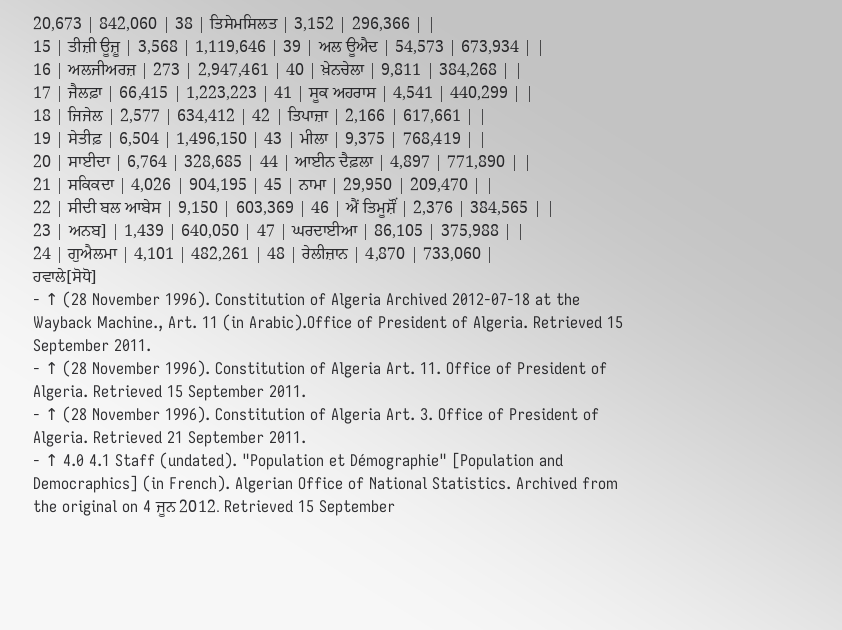20,673 | 842,060 | 38 | ਤਿਸੇਮਸਿਲਤ | 3,152 | 296,366 | |
15 | ਤੀਜ਼ੀ ਊਜ਼ੂ | 3,568 | 1,119,646 | 39 | ਅਲ ਊਐਦ | 54,573 | 673,934 | |
16 | ਅਲਜੀਅਰਜ਼ | 273 | 2,947,461 | 40 | ਖ਼ੇਨਚੇਲਾ | 9,811 | 384,268 | |
17 | ਜੈਲਫ਼ਾ | 66,415 | 1,223,223 | 41 | ਸੂਕ ਅਹਰਾਸ | 4,541 | 440,299 | |
18 | ਜਿਜੇਲ | 2,577 | 634,412 | 42 | ਤਿਪਾਜ਼ਾ | 2,166 | 617,661 | |
19 | ਸੇਤੀਫ਼ | 6,504 | 1,496,150 | 43 | ਮੀਲਾ | 9,375 | 768,419 | |
20 | ਸਾਈਦਾ | 6,764 | 328,685 | 44 | ਆਈਨ ਦੈਫ਼ਲਾ | 4,897 | 771,890 | |
21 | ਸਕਿਕਦਾ | 4,026 | 904,195 | 45 | ਨਾਮਾ | 29,950 | 209,470 | |
22 | ਸੀਦੀ ਬਲ ਆਬੇਸ | 9,150 | 603,369 | 46 | ਐਂ ਤਿਮੂਸ਼ੌਂ | 2,376 | 384,565 | |
23 | ਅਨਬ] | 1,439 | 640,050 | 47 | ਘਰਦਾਈਆ | 86,105 | 375,988 | |
24 | ਗੁਐਲਮਾ | 4,101 | 482,261 | 48 | ਰੇਲੀਜ਼ਾਨ | 4,870 | 733,060 |
ਹਵਾਲੇ[ਸੋਧੋ]
- ↑ (28 November 1996). Constitution of Algeria Archived 2012-07-18 at the Wayback Machine., Art. 11 (in Arabic).Office of President of Algeria. Retrieved 15 September 2011.
- ↑ (28 November 1996). Constitution of Algeria Art. 11. Office of President of Algeria. Retrieved 15 September 2011.
- ↑ (28 November 1996). Constitution of Algeria Art. 3. Office of President of Algeria. Retrieved 21 September 2011.
- ↑ 4.0 4.1 Staff (undated). "Population et Démographie" [Population and Democraphics] (in French). Algerian Office of National Statistics. Archived from the original on 4 ਜੂਨ 2012. Retrieved 15 September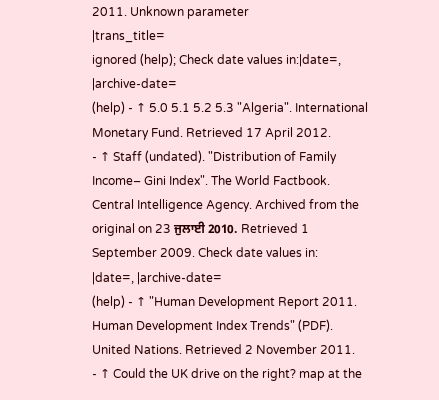2011. Unknown parameter
|trans_title=
ignored (help); Check date values in:|date=, |archive-date=
(help) - ↑ 5.0 5.1 5.2 5.3 "Algeria". International Monetary Fund. Retrieved 17 April 2012.
- ↑ Staff (undated). "Distribution of Family Income– Gini Index". The World Factbook. Central Intelligence Agency. Archived from the original on 23 ਜੁਲਾਈ 2010. Retrieved 1 September 2009. Check date values in:
|date=, |archive-date=
(help) - ↑ "Human Development Report 2011. Human Development Index Trends" (PDF). United Nations. Retrieved 2 November 2011.
- ↑ Could the UK drive on the right? map at the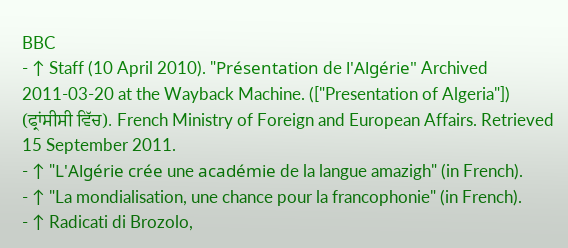BBC
- ↑ Staff (10 April 2010). "Présentation de l'Algérie" Archived 2011-03-20 at the Wayback Machine. (["Presentation of Algeria"]) (ਫ੍ਰਾਂਸੀਸੀ ਵਿੱਚ). French Ministry of Foreign and European Affairs. Retrieved 15 September 2011.
- ↑ "L'Algérie crée une académie de la langue amazigh" (in French).
- ↑ "La mondialisation, une chance pour la francophonie" (in French).
- ↑ Radicati di Brozolo,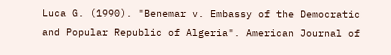Luca G. (1990). "Benemar v. Embassy of the Democratic and Popular Republic of Algeria". American Journal of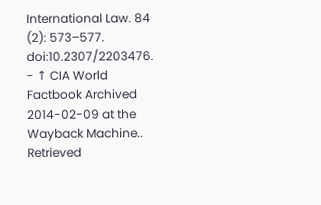International Law. 84 (2): 573–577. doi:10.2307/2203476.
- ↑ CIA World Factbook Archived 2014-02-09 at the Wayback Machine.. Retrieved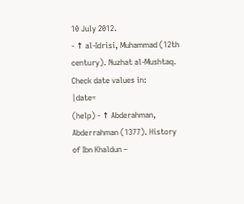10 July 2012.
- ↑ al-Idrisi, Muhammad (12th century). Nuzhat al-Mushtaq. Check date values in:
|date=
(help) - ↑ Abderahman, Abderrahman (1377). History of Ibn Khaldun –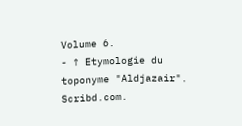Volume 6.
- ↑ Etymologie du toponyme "Aldjazair". Scribd.com.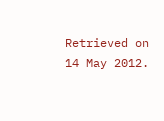Retrieved on 14 May 2012.